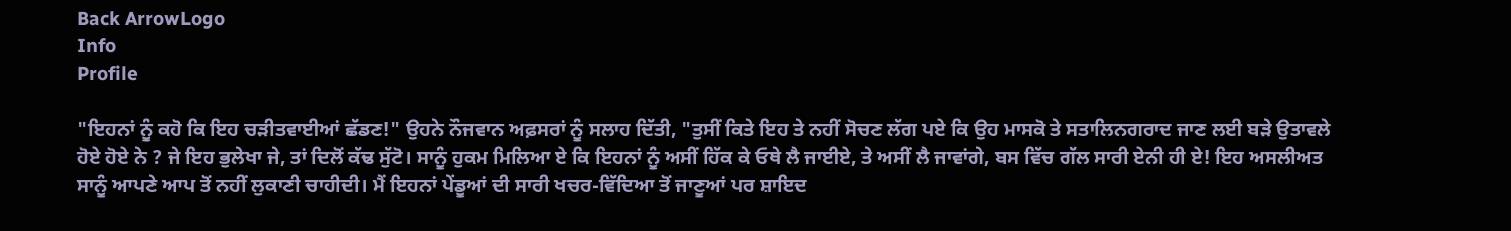Back ArrowLogo
Info
Profile

"ਇਹਨਾਂ ਨੂੰ ਕਹੋ ਕਿ ਇਹ ਚੜੀਤਵਾਈਆਂ ਛੱਡਣ!" ਉਹਨੇ ਨੌਜਵਾਨ ਅਫ਼ਸਰਾਂ ਨੂੰ ਸਲਾਹ ਦਿੱਤੀ, "ਤੁਸੀਂ ਕਿਤੇ ਇਹ ਤੇ ਨਹੀਂ ਸੋਚਣ ਲੱਗ ਪਏ ਕਿ ਉਹ ਮਾਸਕੋ ਤੇ ਸਤਾਲਿਨਗਰਾਦ ਜਾਣ ਲਈ ਬੜੇ ਉਤਾਵਲੇ ਹੋਏ ਹੋਏ ਨੇ ? ਜੇ ਇਹ ਭੁਲੇਖਾ ਜੇ, ਤਾਂ ਦਿਲੋਂ ਕੱਢ ਸੁੱਟੋ। ਸਾਨੂੰ ਹੁਕਮ ਮਿਲਿਆ ਏ ਕਿ ਇਹਨਾਂ ਨੂੰ ਅਸੀਂ ਹਿੱਕ ਕੇ ਓਥੇ ਲੈ ਜਾਈਏ, ਤੇ ਅਸੀਂ ਲੈ ਜਾਵਾਂਗੇ, ਬਸ ਵਿੱਚ ਗੱਲ ਸਾਰੀ ਏਨੀ ਹੀ ਏ! ਇਹ ਅਸਲੀਅਤ ਸਾਨੂੰ ਆਪਣੇ ਆਪ ਤੋਂ ਨਹੀਂ ਲੁਕਾਣੀ ਚਾਹੀਦੀ। ਮੈਂ ਇਹਨਾਂ ਪੇਂਡੂਆਂ ਦੀ ਸਾਰੀ ਖਚਰ-ਵਿੱਦਿਆ ਤੋਂ ਜਾਣੂਆਂ ਪਰ ਸ਼ਾਇਦ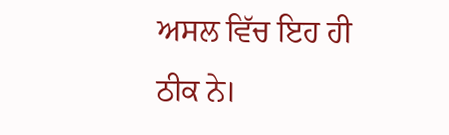ਅਸਲ ਵਿੱਚ ਇਹ ਹੀ ਠੀਕ ਨੇ।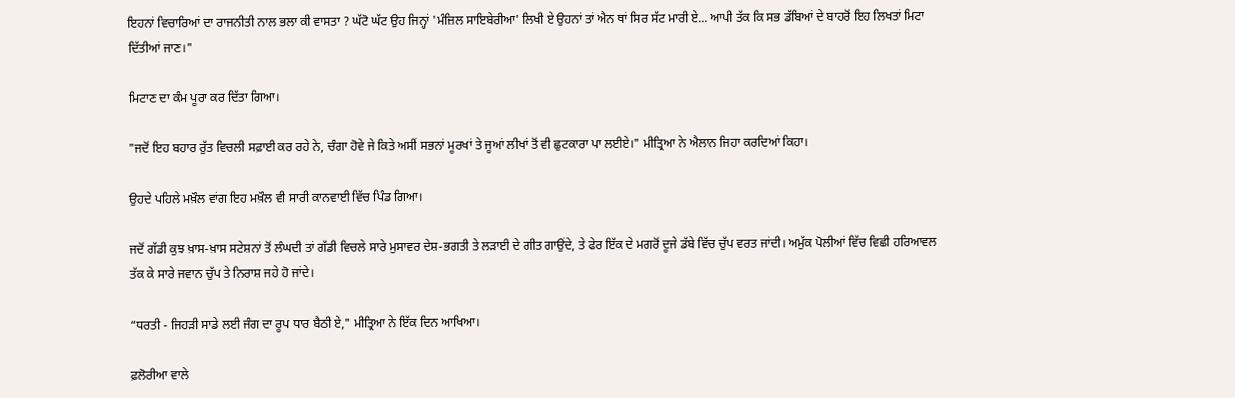ਇਹਨਾਂ ਵਿਚਾਰਿਆਂ ਦਾ ਰਾਜਨੀਤੀ ਨਾਲ ਭਲਾ ਕੀ ਵਾਸਤਾ ? ਘੱਟੋ ਘੱਟ ਉਹ ਜਿਨ੍ਹਾਂ 'ਮੰਜ਼ਿਲ ਸਾਇਬੇਰੀਆ' ਲਿਖੀ ਏ ਉਹਨਾਂ ਤਾਂ ਐਨ ਥਾਂ ਸਿਰ ਸੱਟ ਮਾਰੀ ਏ... ਆਪੀ ਤੱਕ ਕਿ ਸਭ ਡੱਬਿਆਂ ਦੇ ਬਾਹਰੋਂ ਇਹ ਲਿਖਤਾਂ ਮਿਟਾ ਦਿੱਤੀਆਂ ਜਾਣ।"

ਮਿਟਾਣ ਦਾ ਕੰਮ ਪੂਰਾ ਕਰ ਦਿੱਤਾ ਗਿਆ।

"ਜਦੋਂ ਇਹ ਬਹਾਰ ਰੁੱਤ ਵਿਚਲੀ ਸਫ਼ਾਈ ਕਰ ਰਹੇ ਨੇ, ਚੰਗਾ ਹੋਵੇ ਜੇ ਕਿਤੇ ਅਸੀਂ ਸਭਨਾਂ ਮੂਰਖਾਂ ਤੇ ਜੂਆਂ ਲੀਖਾਂ ਤੋਂ ਵੀ ਛੁਟਕਾਰਾ ਪਾ ਲਈਏ।" ਮੀਤ੍ਰਿਆ ਨੇ ਐਲਾਨ ਜਿਹਾ ਕਰਦਿਆਂ ਕਿਹਾ।

ਉਹਦੇ ਪਹਿਲੇ ਮਖ਼ੌਲ ਵਾਂਗ ਇਹ ਮਖ਼ੌਲ ਵੀ ਸਾਰੀ ਕਾਨਵਾਈ ਵਿੱਚ ਪਿੰਡ ਗਿਆ।

ਜਦੋਂ ਗੱਡੀ ਕੁਝ ਖ਼ਾਸ-ਖ਼ਾਸ ਸਟੇਸ਼ਨਾਂ ਤੋਂ ਲੰਘਦੀ ਤਾਂ ਗੱਡੀ ਵਿਚਲੇ ਸਾਰੇ ਮੁਸਾਵਰ ਦੇਸ਼-ਭਗਤੀ ਤੇ ਲੜਾਈ ਦੇ ਗੀਤ ਗਾਉਂਦੇ, ਤੇ ਫੇਰ ਇੱਕ ਦੇ ਮਗਰੋਂ ਦੂਜੇ ਡੱਬੇ ਵਿੱਚ ਚੁੱਪ ਵਰਤ ਜਾਂਦੀ। ਅਮੁੱਕ ਪੋਲੀਆਂ ਵਿੱਚ ਵਿਛੀ ਹਰਿਆਵਲ ਤੱਕ ਕੇ ਸਾਰੇ ਜਵਾਨ ਚੁੱਪ ਤੇ ਨਿਰਾਸ਼ ਜਹੇ ਹੋ ਜਾਂਦੇ।

“ਧਰਤੀ - ਜਿਹੜੀ ਸਾਡੇ ਲਈ ਜੰਗ ਦਾ ਰੂਪ ਧਾਰ ਬੈਠੀ ਏ," ਮੀਤ੍ਰਿਆ ਨੇ ਇੱਕ ਦਿਨ ਆਖਿਆ।

ਫ਼ਲੋਰੀਆ ਵਾਲੇ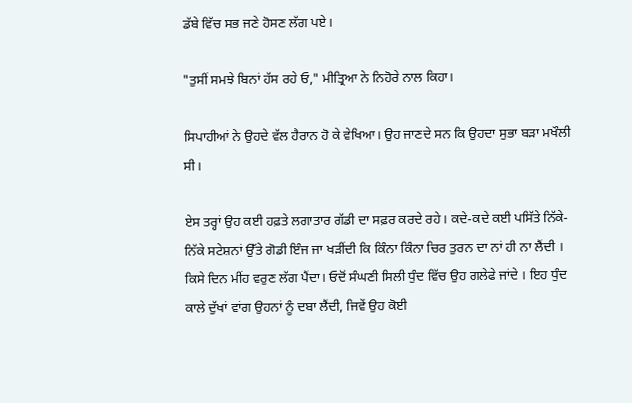ਡੱਬੇ ਵਿੱਚ ਸਭ ਜਣੇ ਹੋਸਣ ਲੱਗ ਪਏ।

"ਤੁਸੀਂ ਸਮਝੇ ਬਿਨਾਂ ਹੱਸ ਰਹੇ ਓ," ਮੀਤ੍ਰਿਆ ਨੇ ਨਿਹੋਰੇ ਨਾਲ ਕਿਹਾ।

ਸਿਪਾਹੀਆਂ ਨੇ ਉਹਦੇ ਵੱਲ ਹੈਰਾਨ ਹੋ ਕੇ ਵੇਖਿਆ। ਉਹ ਜਾਣਦੇ ਸਨ ਕਿ ਉਹਦਾ ਸੁਭਾ ਬੜਾ ਮਖੌਲੀ ਸੀ।

ਏਸ ਤਰ੍ਹਾਂ ਉਹ ਕਈ ਹਫ਼ਤੇ ਲਗਾਤਾਰ ਗੱਡੀ ਦਾ ਸਫ਼ਰ ਕਰਦੇ ਰਹੇ। ਕਦੇ-ਕਦੇ ਕਈ ਪਸਿੱਤੇ ਨਿੱਕੇ-ਨਿੱਕੇ ਸਟੇਸ਼ਨਾਂ ਉੱਤੇ ਗੋਡੀ ਇੰਜ ਜਾ ਖੜੀਂਦੀ ਕਿ ਕਿੰਨਾ ਕਿੰਨਾ ਚਿਰ ਤੁਰਨ ਦਾ ਨਾਂ ਹੀ ਨਾ ਲੈਂਦੀ । ਕਿਸੇ ਦਿਨ ਮੀਂਹ ਵਰੁਣ ਲੱਗ ਪੈਂਦਾ। ਓਦੋਂ ਸੰਘਣੀ ਸਿਲੀ ਧੁੰਦ ਵਿੱਚ ਉਹ ਗਲੇਫੇ ਜਾਂਦੇ । ਇਹ ਧੁੰਦ ਕਾਲੇ ਦੁੱਖਾਂ ਵਾਂਗ ਉਹਨਾਂ ਨੂੰ ਦਬਾ ਲੈਂਦੀ, ਜਿਵੇਂ ਉਹ ਕੋਈ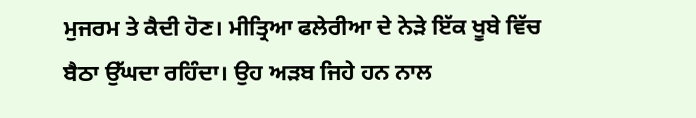ਮੁਜਰਮ ਤੇ ਕੈਦੀ ਹੋਣ। ਮੀਤ੍ਰਿਆ ਫਲੇਰੀਆ ਦੇ ਨੇੜੇ ਇੱਕ ਖੂਬੇ ਵਿੱਚ ਬੈਠਾ ਉੱਘਦਾ ਰਹਿੰਦਾ। ਉਹ ਅੜਬ ਜਿਹੇ ਹਨ ਨਾਲ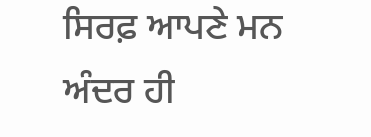ਸਿਰਫ਼ ਆਪਣੇ ਮਨ ਅੰਦਰ ਹੀ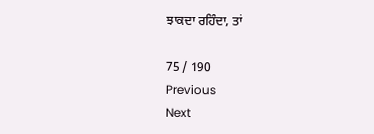ਝਾਕਦਾ ਰਹਿੰਦਾ, ਤਾਂ

75 / 190
Previous
Next